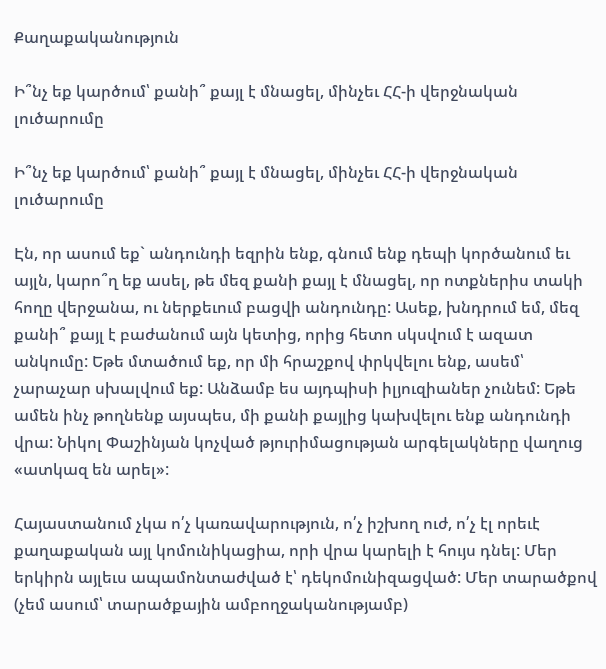Քաղաքականություն

Ի՞նչ եք կարծում՝ քանի՞ քայլ է մնացել, մինչեւ ՀՀ-ի վերջնական լուծարումը

Ի՞նչ եք կարծում՝ քանի՞ քայլ է մնացել, մինչեւ ՀՀ-ի վերջնական լուծարումը

Էն, որ ասում եք` անդունդի եզրին ենք, գնում ենք դեպի կործանում եւ այլն, կարո՞ղ եք ասել, թե մեզ քանի քայլ է մնացել, որ ոտքներիս տակի հողը վերջանա, ու ներքեւում բացվի անդունդը: Ասեք, խնդրում եմ, մեզ քանի՞ քայլ է բաժանում այն կետից, որից հետո սկսվում է ազատ անկումը: Եթե մտածում եք, որ մի հրաշքով փրկվելու ենք, ասեմ՝ չարաչար սխալվում եք: Անձամբ ես այդպիսի իլյուզիաներ չունեմ: Եթե ամեն ինչ թողնենք այսպես, մի քանի քայլից կախվելու ենք անդունդի վրա: Նիկոլ Փաշինյան կոչված թյուրիմացության արգելակները վաղուց «ատկազ են արել»:

Հայաստանում չկա ո՛չ կառավարություն, ո՛չ իշխող ուժ, ո՛չ էլ որեւէ քաղաքական այլ կոմունիկացիա, որի վրա կարելի է հույս դնել: Մեր երկիրն այլեւս ապամոնտաժված է՝ դեկոմունիզացված: Մեր տարածքով (չեմ ասում՝ տարածքային ամբողջականությամբ)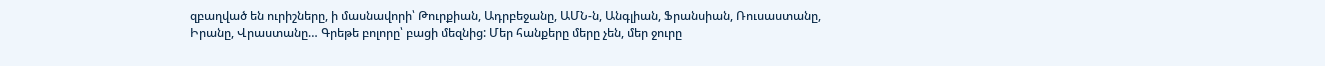զբաղված են ուրիշները, ի մասնավորի՝ Թուրքիան, Ադրբեջանը, ԱՄՆ-ն, Անգլիան, Ֆրանսիան, Ռուսաստանը, Իրանը, Վրաստանը… Գրեթե բոլորը՝ բացի մեզնից: Մեր հանքերը մերը չեն, մեր ջուրը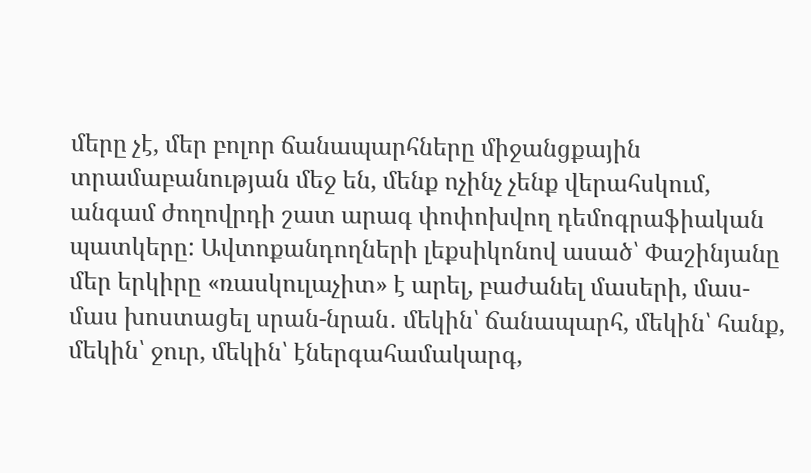մերը չէ, մեր բոլոր ճանապարհները միջանցքային տրամաբանության մեջ են, մենք ոչինչ չենք վերահսկում, անգամ ժողովրդի շատ արագ փոփոխվող դեմոգրաֆիական պատկերը: Ավտոքանդողների լեքսիկոնով ասած՝ Փաշինյանը մեր երկիրը «ռասկուլաչիտ» է արել, բաժանել մասերի, մաս-մաս խոստացել սրան-նրան․ մեկին՝ ճանապարհ, մեկին՝ հանք, մեկին՝ ջուր, մեկին՝ էներգահամակարգ,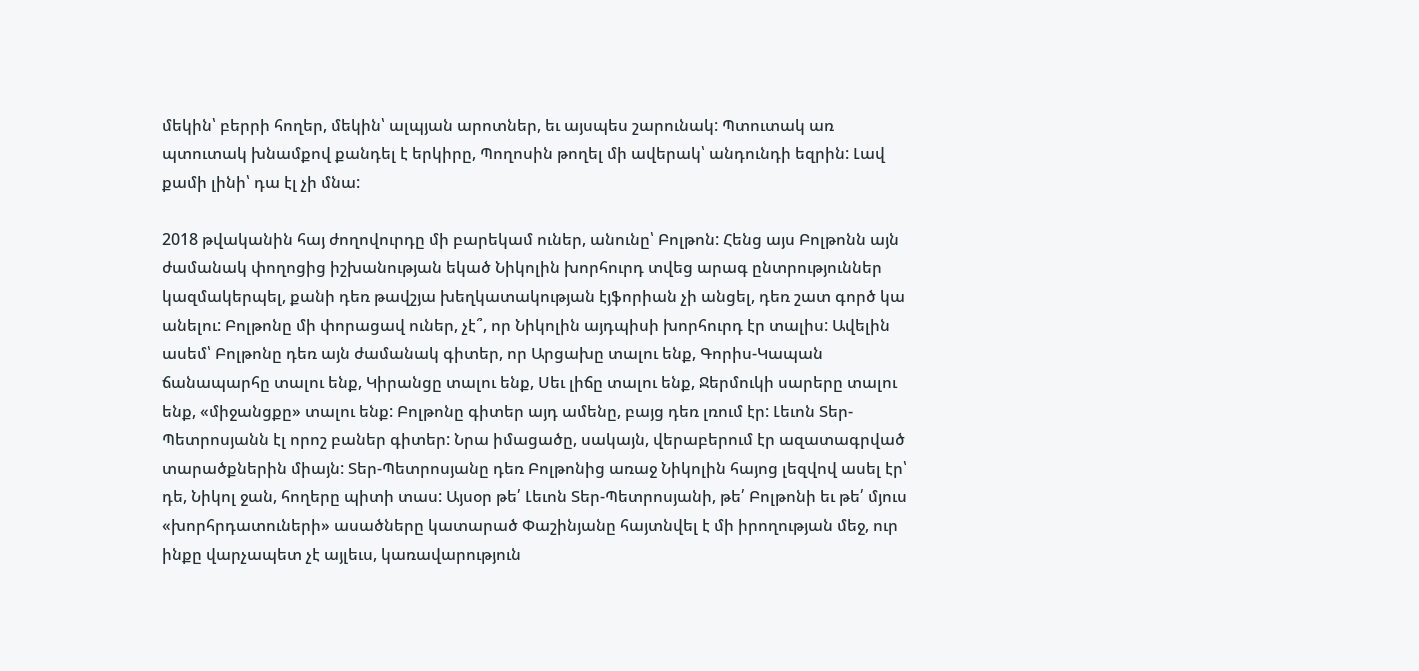մեկին՝ բերրի հողեր, մեկին՝ ալպյան արոտներ, եւ այսպես շարունակ: Պտուտակ առ պտուտակ խնամքով քանդել է երկիրը, Պողոսին թողել մի ավերակ՝ անդունդի եզրին: Լավ քամի լինի՝ դա էլ չի մնա:

2018 թվականին հայ ժողովուրդը մի բարեկամ ուներ, անունը՝ Բոլթոն: Հենց այս Բոլթոնն այն ժամանակ փողոցից իշխանության եկած Նիկոլին խորհուրդ տվեց արագ ընտրություններ կազմակերպել, քանի դեռ թավշյա խեղկատակության էյֆորիան չի անցել, դեռ շատ գործ կա անելու: Բոլթոնը մի փորացավ ուներ, չէ՞, որ Նիկոլին այդպիսի խորհուրդ էր տալիս: Ավելին ասեմ՝ Բոլթոնը դեռ այն ժամանակ գիտեր, որ Արցախը տալու ենք, Գորիս-Կապան ճանապարհը տալու ենք, Կիրանցը տալու ենք, Սեւ լիճը տալու ենք, Ջերմուկի սարերը տալու ենք, «միջանցքը» տալու ենք: Բոլթոնը գիտեր այդ ամենը, բայց դեռ լռում էր: Լեւոն Տեր-Պետրոսյանն էլ որոշ բաներ գիտեր: Նրա իմացածը, սակայն, վերաբերում էր ազատագրված տարածքներին միայն: Տեր-Պետրոսյանը դեռ Բոլթոնից առաջ Նիկոլին հայոց լեզվով ասել էր՝ դե, Նիկոլ ջան, հողերը պիտի տաս: Այսօր թե՛ Լեւոն Տեր-Պետրոսյանի, թե՛ Բոլթոնի եւ թե՛ մյուս «խորհրդատուների» ասածները կատարած Փաշինյանը հայտնվել է մի իրողության մեջ, ուր ինքը վարչապետ չէ այլեւս, կառավարություն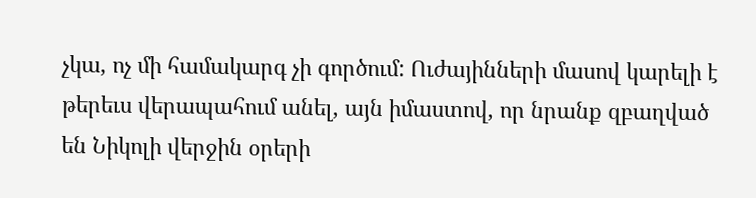չկա, ոչ մի համակարգ չի գործում: Ուժայինների մասով կարելի է թերեւս վերապահում անել, այն իմաստով, որ նրանք զբաղված են Նիկոլի վերջին օրերի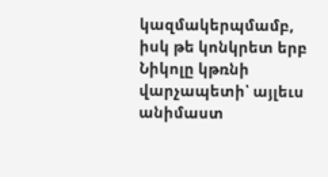կազմակերպմամբ, իսկ թե կոնկրետ երբ Նիկոլը կթռնի վարչապետի՝ այլեւս անիմաստ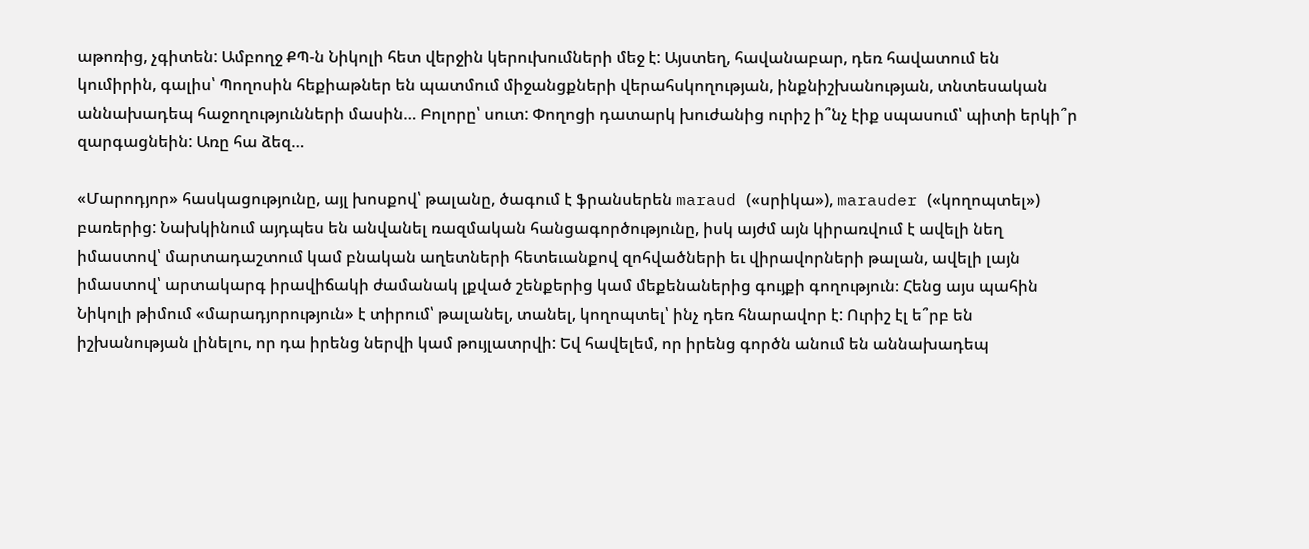աթոռից, չգիտեն: Ամբողջ ՔՊ-ն Նիկոլի հետ վերջին կերուխումների մեջ է: Այստեղ, հավանաբար, դեռ հավատում են կումիրին, գալիս՝ Պողոսին հեքիաթներ են պատմում միջանցքների վերահսկողության, ինքնիշխանության, տնտեսական աննախադեպ հաջողությունների մասին… Բոլորը՝ սուտ: Փողոցի դատարկ խուժանից ուրիշ ի՞նչ էիք սպասում՝ պիտի երկի՞ր զարգացնեին: Առը հա ձեզ…

«Մարոդյոր» հասկացությունը, այլ խոսքով՝ թալանը, ծագում է ֆրանսերեն maraud («սրիկա»), marauder («կողոպտել») բառերից: Նախկինում այդպես են անվանել ռազմական հանցագործությունը, իսկ այժմ այն կիրառվում է ավելի նեղ իմաստով՝ մարտադաշտում կամ բնական աղետների հետեւանքով զոհվածների եւ վիրավորների թալան, ավելի լայն իմաստով՝ արտակարգ իրավիճակի ժամանակ լքված շենքերից կամ մեքենաներից գույքի գողություն։ Հենց այս պահին Նիկոլի թիմում «մարադյորություն» է տիրում՝ թալանել, տանել, կողոպտել՝ ինչ դեռ հնարավոր է: Ուրիշ էլ ե՞րբ են իշխանության լինելու, որ դա իրենց ներվի կամ թույլատրվի: Եվ հավելեմ, որ իրենց գործն անում են աննախադեպ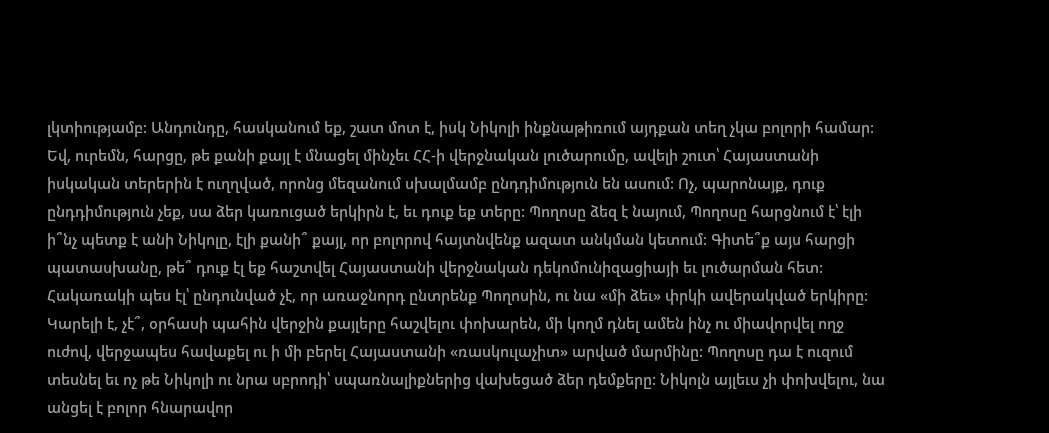լկտիությամբ: Անդունդը, հասկանում եք, շատ մոտ է, իսկ Նիկոլի ինքնաթիռում այդքան տեղ չկա բոլորի համար:
Եվ, ուրեմն, հարցը, թե քանի քայլ է մնացել մինչեւ ՀՀ-ի վերջնական լուծարումը, ավելի շուտ՝ Հայաստանի իսկական տերերին է ուղղված, որոնց մեզանում սխալմամբ ընդդիմություն են ասում: Ոչ, պարոնայք, դուք ընդդիմություն չեք, սա ձեր կառուցած երկիրն է, եւ դուք եք տերը: Պողոսը ձեզ է նայում, Պողոսը հարցնում է՝ էլի ի՞նչ պետք է անի Նիկոլը, էլի քանի՞ քայլ, որ բոլորով հայտնվենք ազատ անկման կետում: Գիտե՞ք այս հարցի պատասխանը, թե՞ դուք էլ եք հաշտվել Հայաստանի վերջնական դեկոմունիզացիայի եւ լուծարման հետ: Հակառակի պես էլ՝ ընդունված չէ, որ առաջնորդ ընտրենք Պողոսին, ու նա «մի ձեւ» փրկի ավերակված երկիրը: Կարելի է, չէ՞, օրհասի պահին վերջին քայլերը հաշվելու փոխարեն, մի կողմ դնել ամեն ինչ ու միավորվել ողջ ուժով, վերջապես հավաքել ու ի մի բերել Հայաստանի «ռասկուլաչիտ» արված մարմինը: Պողոսը դա է ուզում տեսնել եւ ոչ թե Նիկոլի ու նրա սբրոդի՝ սպառնալիքներից վախեցած ձեր դեմքերը: Նիկոլն այլեւս չի փոխվելու, նա անցել է բոլոր հնարավոր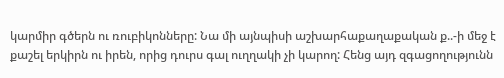կարմիր գծերն ու ռուբիկոնները: Նա մի այնպիսի աշխարհաքաղաքական ք..-ի մեջ է քաշել երկիրն ու իրեն, որից դուրս գալ ուղղակի չի կարող: Հենց այդ զգացողությունն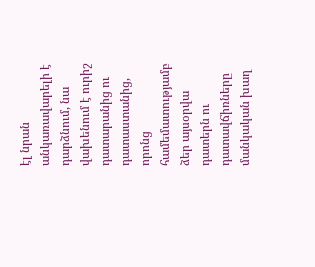էլ նրան անկառավարելի է դարձնում, նա վախենում է ուրիշ դատարանից ու դատաստանից, որոնց համեմատությամբ ձեր այսօրվա դատերն ու դատավճիռները մանկական խաղ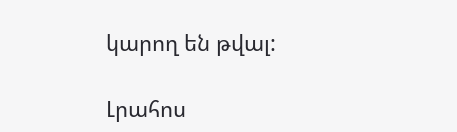կարող են թվալ:

Լրահոս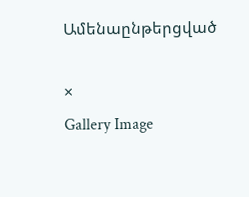Ամենաընթերցված

×
Gallery Image